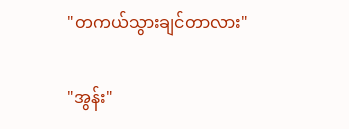"တကယ်သွားချင်တာလား"

"အွန်း"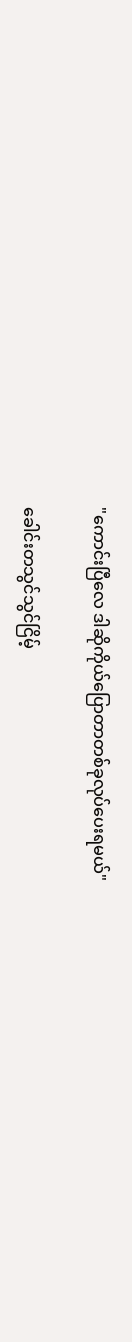"ကောင်းပြီလေ ဒါဆိုကိုယ်ပြောတာတစ်ခုလုပ်ပေးရမယ်"

ခေါင်းတသွင်သွင်ငြိမ့်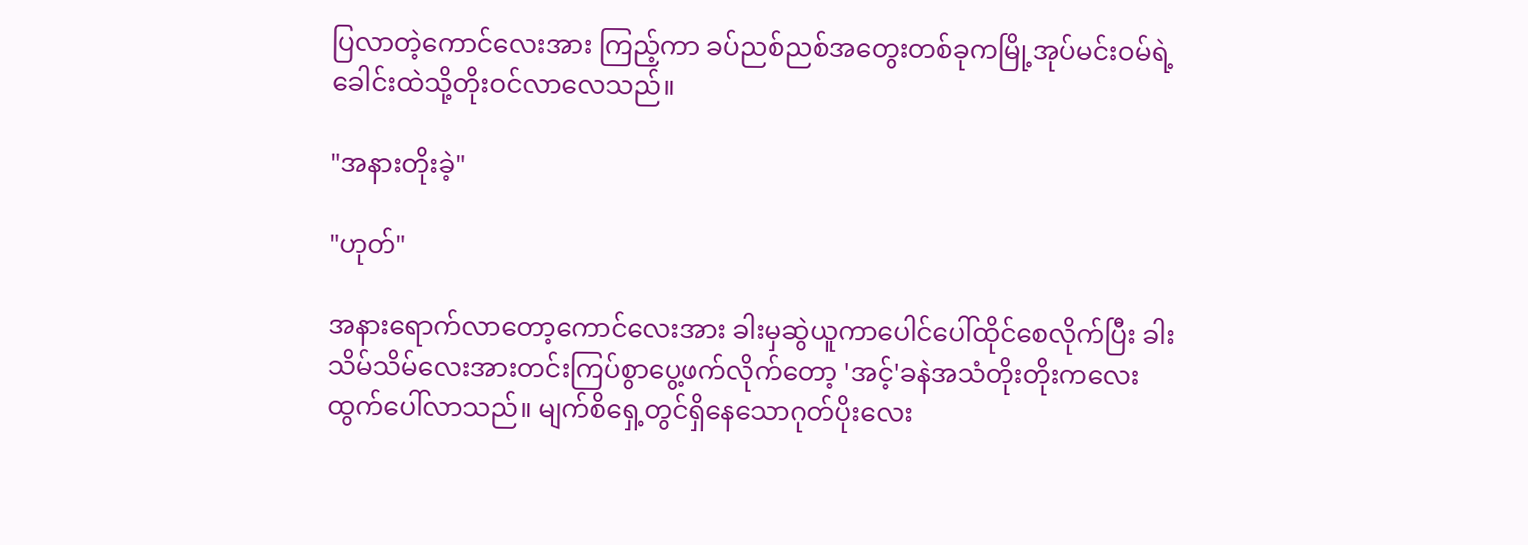ပြလာတဲ့ကောင်လေးအား ကြည့်ကာ ခပ်ညစ်ညစ်အတွေးတစ်ခုကမြို့အုပ်မင်းဝမ်ရဲ့ခေါင်းထဲသို့တိုးဝင်လာလေသည်။

"အနားတိုးခဲ့"

"ဟုတ်"

အနားရောက်လာတော့ကောင်လေးအား ခါးမှဆွဲယူကာပေါင်ပေါ်ထိုင်စေလိုက်ပြီး ခါးသိမ်သိမ်လေးအားတင်းကြပ်စွာပွေ့ဖက်လိုက်တော့ 'အင့်'ခနဲအသံတိုးတိုးကလေးထွက်ပေါ်လာသည်။ မျက်စိရှေ့တွင်ရှိနေသောဂုတ်ပိုးလေး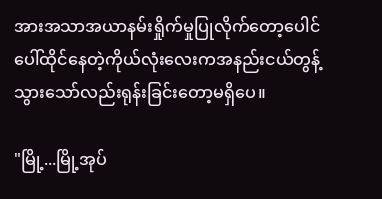အားအသာအယာနမ်းရှိုက်မှုပြုလိုက်တော့ပေါင်ပေါ်ထိုင်နေတဲ့ကိုယ်လုံးလေးကအနည်းငယ်တွန့်သွားသော်လည်းရုန်းခြင်းတော့မရှိပေ။

"မြို့...မြို့အုပ်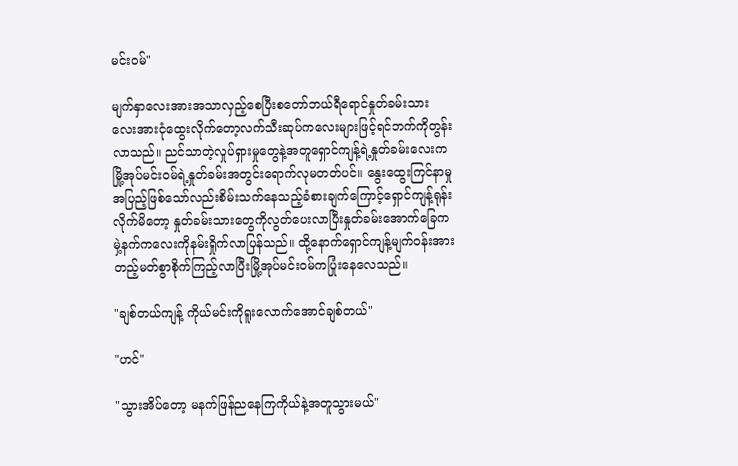မင်းဝမ်"

မျက်နှာလေးအားအသာလှည့်စေပြီးစတော်ဘယ်ရီရောင်နှုတ်ခမ်းသားလေးအားငုံထွေးလိုက်တော့လက်သီးဆုပ်ကလေးများဖြင့်ရင်ဘက်ကိုတွန်းလာသည်။ ညင်သာတဲ့လှုပ်ရှားမှုတွေနဲ့အတူရှောင်ကျန့်ရဲ့နှုတ်ခမ်းလေးက မြို့အုပ်မင်းဝမ်ရဲ့နှုတ်ခမ်းအတွင်းရောက်လုမတတ်ပင်။ နွေးထွေးကြင်နာမှုအပြည့်ဖြစ်သော်လည်းစိမ်းသက်နေသည့်ခံစားချက်ကြောင့်ရှောင်ကျန့်ရုန်းလိုက်မိတော့ နှုတ်ခမ်းသားတွေကိုလွတ်ပေးလာပြီးနှုတ်ခမ်းအောက်ခြေကမှဲ့နက်ကလေးကိုနမ်းရှိုက်လာပြန်သည်။ ထို့နောက်ရှောင်ကျန့်မျက်ဝန်းအားတည့်မတ်စွာစိုက်ကြည့်လာပြီးမြို့အုပ်မင်းဝမ်ကပြုံးနေလေသည်။

"ချစ်တယ်ကျန့် ကိုယ်မင်းကိုရူးလောက်အောင်ချစ်တယ်"

"ဟင်"

"သွားအိပ်တော့ မနက်ဖြန်ညနေကြကိုယ်နဲ့အတူသွားမယ်"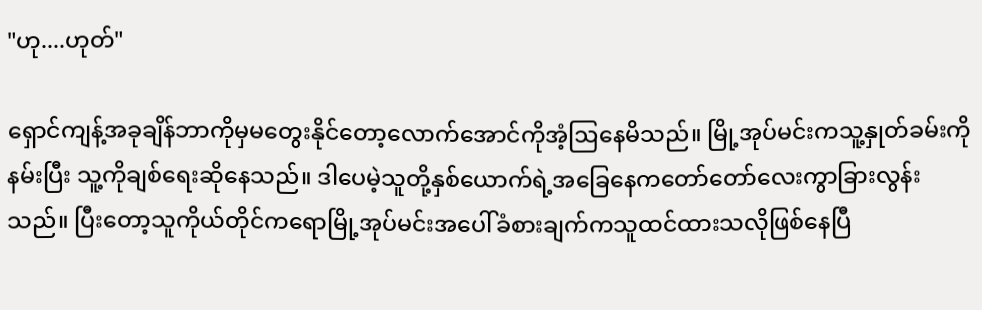"ဟု....ဟုတ်"

ရှောင်ကျန့်အခုချိန်ဘာကိုမှမတွေးနိုင်တော့လောက်အောင်ကိုအံ့ဩနေမိသည်။ မြို့အုပ်မင်းကသူ့နှုတ်ခမ်းကိုနမ်းပြီး သူ့ကိုချစ်ရေးဆိုနေသည်။ ဒါပေမဲ့သူတို့နှစ်ယောက်ရဲ့အခြေနေကတော်တော်လေးကွာခြားလွန်းသည်။ ပြီးတော့သူကိုယ်တိုင်ကရောမြို့အုပ်မင်းအပေါ်ခံစားချက်ကသူထင်ထားသလိုဖြစ်နေပြီ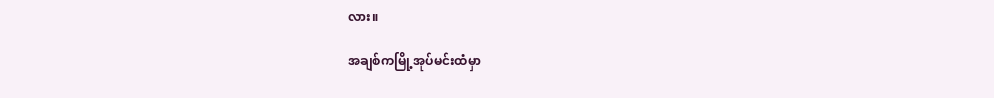လား။

အချစ်ကမြို့အုပ်မင်းထံမှာ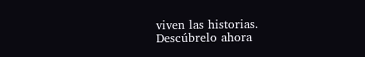viven las historias. Descúbrelo ahora